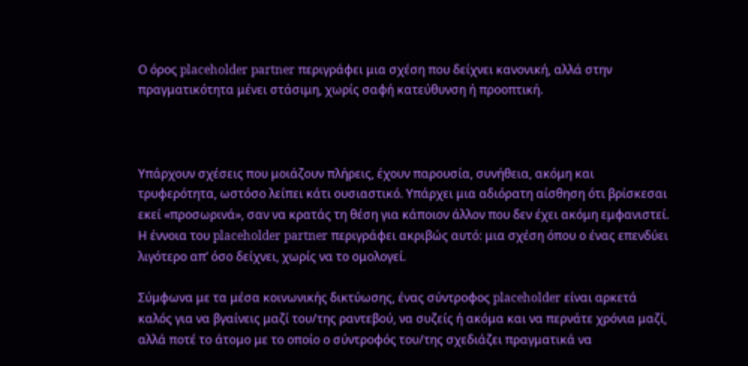Ο όρος placeholder partner περιγράφει μια σχέση που δείχνει κανονική, αλλά στην πραγματικότητα μένει στάσιμη, χωρίς σαφή κατεύθυνση ή προοπτική.



Υπάρχουν σχέσεις που μοιάζουν πλήρεις, έχουν παρουσία, συνήθεια, ακόμη και τρυφερότητα, ωστόσο λείπει κάτι ουσιαστικό. Υπάρχει μια αδιόρατη αίσθηση ότι βρίσκεσαι εκεί «προσωρινά», σαν να κρατάς τη θέση για κάποιον άλλον που δεν έχει ακόμη εμφανιστεί. Η έννοια του placeholder partner περιγράφει ακριβώς αυτό: μια σχέση όπου ο ένας επενδύει λιγότερο απ’ όσο δείχνει, χωρίς να το ομολογεί.

Σύμφωνα με τα μέσα κοινωνικής δικτύωσης, ένας σύντροφος placeholder είναι αρκετά καλός για να βγαίνεις μαζί του/της ραντεβού, να συζείς ή ακόμα και να περνάτε χρόνια μαζί, αλλά ποτέ το άτομο με το οποίο ο σύντροφός του/της σχεδιάζει πραγματικά να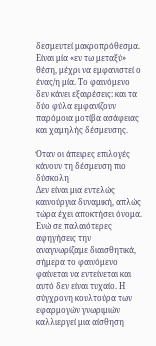δεσμευτεί μακροπρόθεσμα. Είναι μία «εν τω μεταξύ» θέση, μέχρι να εμφανιστεί ο ένας/η μία. Το φαινόμενο δεν κάνει εξαιρέσεις: και τα δύο φύλα εμφανίζουν παρόμοια μοτίβα ασάφειας και χαμηλής δέσμευσης.

Όταν οι άπειρες επιλογές κάνουν τη δέσμευση πιο δύσκολη
Δεν είναι μια εντελώς καινούργια δυναμική, απλώς τώρα έχει αποκτήσει όνομα. Ενώ σε παλαιότερες αφηγήσεις την αναγνωρίζαμε διαισθητικά, σήμερα το φαινόμενο φαίνεται να εντείνεται και αυτό δεν είναι τυχαίο. Η σύγχρονη κουλτούρα των εφαρμογών γνωριμιών καλλιεργεί μια αίσθηση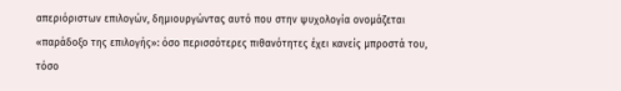απεριόριστων επιλογών, δημιουργώντας αυτό που στην ψυχολογία ονομάζεται «παράδοξο της επιλογής»: όσο περισσότερες πιθανότητες έχει κανείς μπροστά του, τόσο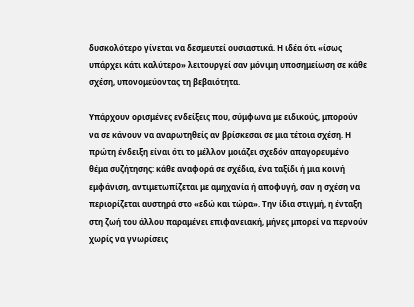δυσκολότερο γίνεται να δεσμευτεί ουσιαστικά. Η ιδέα ότι «ίσως υπάρχει κάτι καλύτερο» λειτουργεί σαν μόνιμη υποσημείωση σε κάθε σχέση, υπονομεύοντας τη βεβαιότητα.

Υπάρχουν ορισμένες ενδείξεις που, σύμφωνα με ειδικούς, μπορούν να σε κάνουν να αναρωτηθείς αν βρίσκεσαι σε μια τέτοια σχέση. Η πρώτη ένδειξη είναι ότι το μέλλον μοιάζει σχεδόν απαγορευμένο θέμα συζήτησης: κάθε αναφορά σε σχέδια, ένα ταξίδι ή μια κοινή εμφάνιση, αντιμετωπίζεται με αμηχανία ή αποφυγή, σαν η σχέση να περιορίζεται αυστηρά στο «εδώ και τώρα». Την ίδια στιγμή, η ένταξη στη ζωή του άλλου παραμένει επιφανειακή, μήνες μπορεί να περνούν χωρίς να γνωρίσεις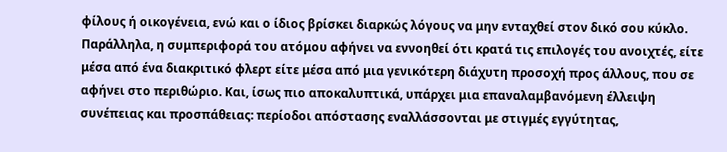φίλους ή οικογένεια, ενώ και ο ίδιος βρίσκει διαρκώς λόγους να μην ενταχθεί στον δικό σου κύκλο. Παράλληλα, η συμπεριφορά του ατόμου αφήνει να εννοηθεί ότι κρατά τις επιλογές του ανοιχτές, είτε μέσα από ένα διακριτικό φλερτ είτε μέσα από μια γενικότερη διάχυτη προσοχή προς άλλους, που σε αφήνει στο περιθώριο. Και, ίσως πιο αποκαλυπτικά, υπάρχει μια επαναλαμβανόμενη έλλειψη συνέπειας και προσπάθειας: περίοδοι απόστασης εναλλάσσονται με στιγμές εγγύτητας,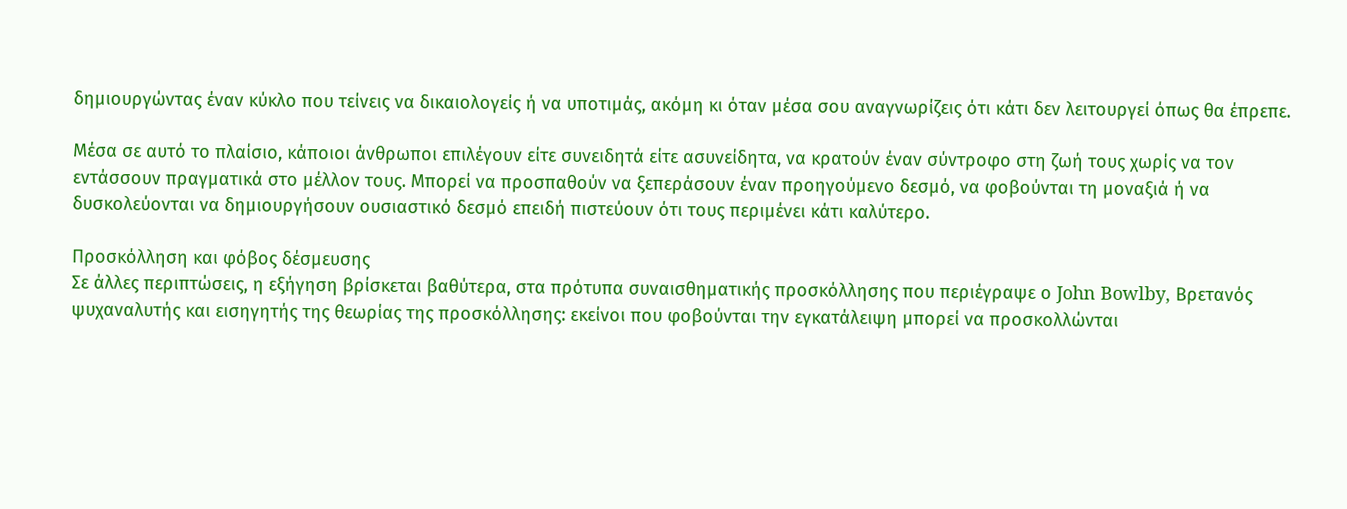δημιουργώντας έναν κύκλο που τείνεις να δικαιολογείς ή να υποτιμάς, ακόμη κι όταν μέσα σου αναγνωρίζεις ότι κάτι δεν λειτουργεί όπως θα έπρεπε.

Μέσα σε αυτό το πλαίσιο, κάποιοι άνθρωποι επιλέγουν είτε συνειδητά είτε ασυνείδητα, να κρατούν έναν σύντροφο στη ζωή τους χωρίς να τον εντάσσουν πραγματικά στο μέλλον τους. Μπορεί να προσπαθούν να ξεπεράσουν έναν προηγούμενο δεσμό, να φοβούνται τη μοναξιά ή να δυσκολεύονται να δημιουργήσουν ουσιαστικό δεσμό επειδή πιστεύουν ότι τους περιμένει κάτι καλύτερο.

Προσκόλληση και φόβος δέσμευσης
Σε άλλες περιπτώσεις, η εξήγηση βρίσκεται βαθύτερα, στα πρότυπα συναισθηματικής προσκόλλησης που περιέγραψε ο John Bowlby, Βρετανός ψυχαναλυτής και εισηγητής της θεωρίας της προσκόλλησης: εκείνοι που φοβούνται την εγκατάλειψη μπορεί να προσκολλώνται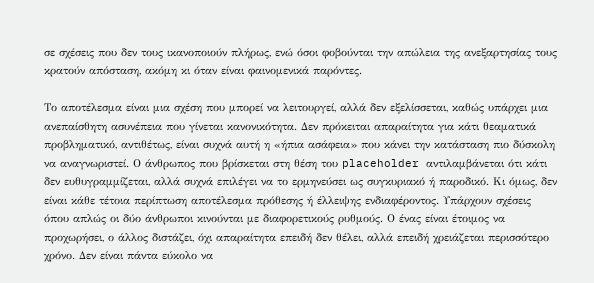σε σχέσεις που δεν τους ικανοποιούν πλήρως, ενώ όσοι φοβούνται την απώλεια της ανεξαρτησίας τους κρατούν απόσταση, ακόμη κι όταν είναι φαινομενικά παρόντες.

Το αποτέλεσμα είναι μια σχέση που μπορεί να λειτουργεί, αλλά δεν εξελίσσεται, καθώς υπάρχει μια ανεπαίσθητη ασυνέπεια που γίνεται κανονικότητα. Δεν πρόκειται απαραίτητα για κάτι θεαματικά προβληματικό, αντιθέτως, είναι συχνά αυτή η «ήπια ασάφεια» που κάνει την κατάσταση πιο δύσκολη να αναγνωριστεί. Ο άνθρωπος που βρίσκεται στη θέση του placeholder αντιλαμβάνεται ότι κάτι δεν ευθυγραμμίζεται, αλλά συχνά επιλέγει να το ερμηνεύσει ως συγκυριακό ή παροδικό. Κι όμως, δεν είναι κάθε τέτοια περίπτωση αποτέλεσμα πρόθεσης ή έλλειψης ενδιαφέροντος. Υπάρχουν σχέσεις όπου απλώς οι δύο άνθρωποι κινούνται με διαφορετικούς ρυθμούς. Ο ένας είναι έτοιμος να προχωρήσει, ο άλλος διστάζει, όχι απαραίτητα επειδή δεν θέλει, αλλά επειδή χρειάζεται περισσότερο χρόνο. Δεν είναι πάντα εύκολο να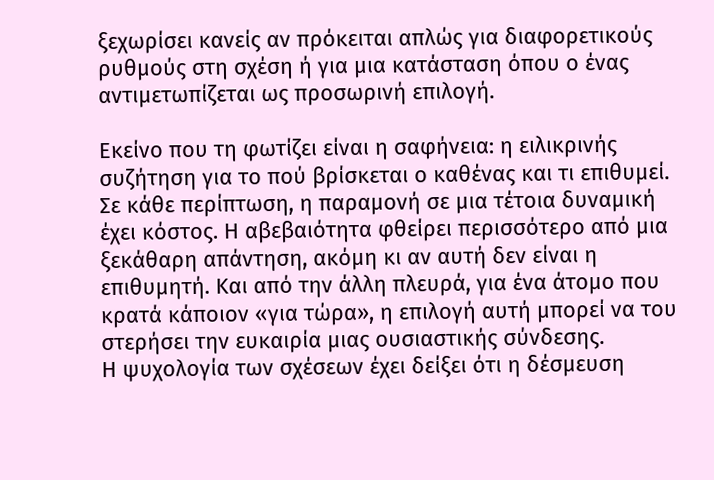ξεχωρίσει κανείς αν πρόκειται απλώς για διαφορετικούς ρυθμούς στη σχέση ή για μια κατάσταση όπου ο ένας αντιμετωπίζεται ως προσωρινή επιλογή.

Εκείνο που τη φωτίζει είναι η σαφήνεια: η ειλικρινής συζήτηση για το πού βρίσκεται ο καθένας και τι επιθυμεί. Σε κάθε περίπτωση, η παραμονή σε μια τέτοια δυναμική έχει κόστος. Η αβεβαιότητα φθείρει περισσότερο από μια ξεκάθαρη απάντηση, ακόμη κι αν αυτή δεν είναι η επιθυμητή. Και από την άλλη πλευρά, για ένα άτομο που κρατά κάποιον «για τώρα», η επιλογή αυτή μπορεί να του στερήσει την ευκαιρία μιας ουσιαστικής σύνδεσης.
Η ψυχολογία των σχέσεων έχει δείξει ότι η δέσμευση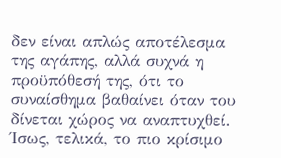δεν είναι απλώς αποτέλεσμα της αγάπης, αλλά συχνά η προϋπόθεσή της, ότι το συναίσθημα βαθαίνει όταν του δίνεται χώρος να αναπτυχθεί. Ίσως, τελικά, το πιο κρίσιμο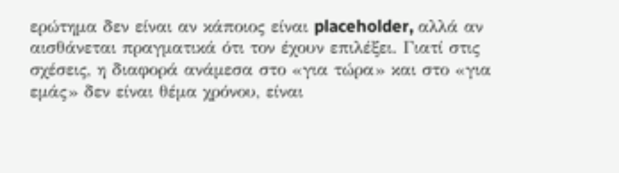ερώτημα δεν είναι αν κάποιος είναι placeholder, αλλά αν αισθάνεται πραγματικά ότι τον έχουν επιλέξει. Γιατί στις σχέσεις, η διαφορά ανάμεσα στο «για τώρα» και στο «για εμάς» δεν είναι θέμα χρόνου, είναι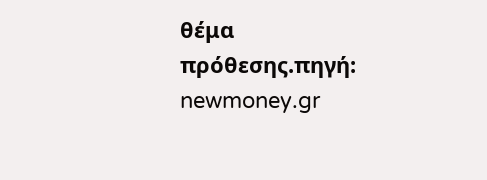θέμα πρόθεσης.πηγή: newmoney.gr